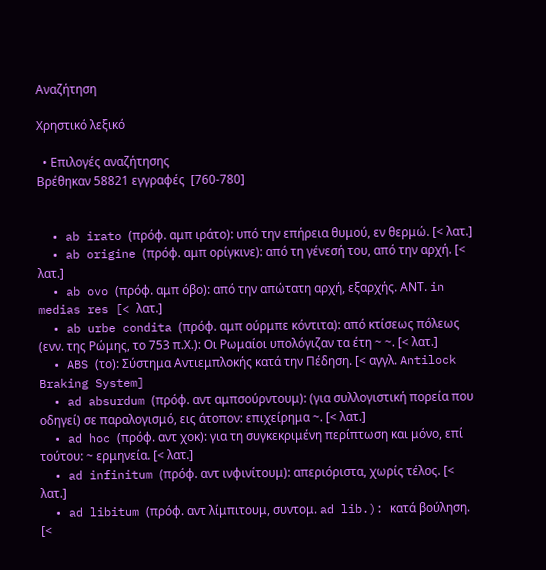Αναζήτηση

Χρηστικό λεξικό

  • Επιλογές αναζήτησης
Βρέθηκαν 58821 εγγραφές  [760-780]


  • ab irato (πρόφ. αμπ ιράτο): υπό την επήρεια θυμού, εν θερμώ. [< λατ.]
  • ab origine (πρόφ. αμπ ορίγκινε): από τη γένεσή του, από την αρχή. [< λατ.]
  • ab ovo (πρόφ. αμπ όβο): από την απώτατη αρχή, εξαρχής. ΑΝΤ. in medias res [< λατ.]
  • ab urbe condita (πρόφ. αμπ ούρμπε κόντιτα): από κτίσεως πόλεως (ενν. της Ρώμης, το 753 π.Χ.): Οι Ρωμαίοι υπολόγιζαν τα έτη ~ ~. [< λατ.]
  • ABS (το): Σύστημα Αντιεμπλοκής κατά την Πέδηση. [< αγγλ. Antilock Braking System]
  • ad absurdum (πρόφ. αντ αμπσούρντουμ): (για συλλογιστική πορεία που οδηγεί) σε παραλογισμό, εις άτοπον: επιχείρημα ~. [< λατ.]
  • ad hoc (πρόφ. αντ χοκ): για τη συγκεκριμένη περίπτωση και μόνο, επί τούτου: ~ ερμηνεία. [< λατ.]
  • ad infinitum (πρόφ. αντ ινφινίτουμ): απεριόριστα, χωρίς τέλος. [< λατ.]
  • ad libitum (πρόφ. αντ λίμπιτουμ, συντομ. ad lib.): κατά βούληση. [<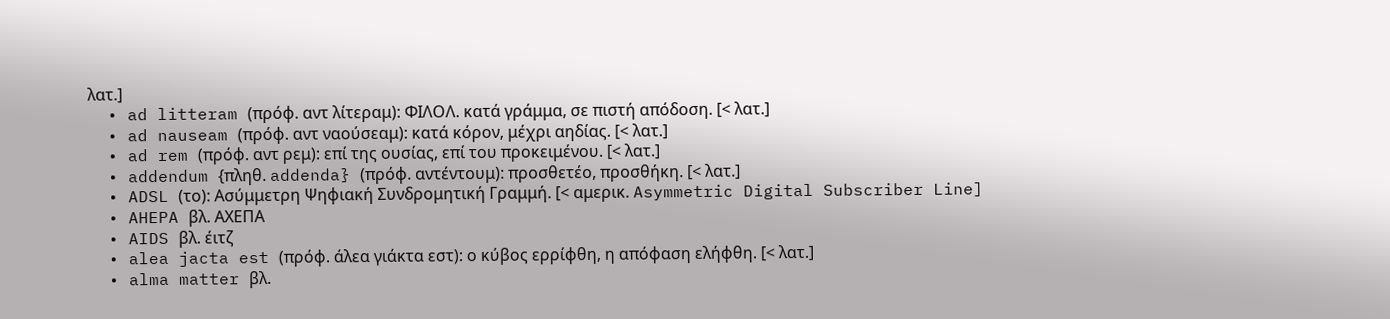λατ.]
  • ad litteram (πρόφ. αντ λίτεραμ): ΦΙΛΟΛ. κατά γράμμα, σε πιστή απόδοση. [< λατ.]
  • ad nauseam (πρόφ. αντ ναούσεαμ): κατά κόρον, μέχρι αηδίας. [< λατ.]
  • ad rem (πρόφ. αντ ρεμ): επί της ουσίας, επί του προκειμένου. [< λατ.]
  • addendum {πληθ. addenda} (πρόφ. αντέντουμ): προσθετέο, προσθήκη. [< λατ.]
  • ADSL (το): Ασύμμετρη Ψηφιακή Συνδρομητική Γραμμή. [< αμερικ. Asymmetric Digital Subscriber Line]
  • AHEPA βλ. ΑΧΕΠΑ
  • AIDS βλ. έιτζ
  • alea jacta est (πρόφ. άλεα γιάκτα εστ): ο κύβος ερρίφθη, η απόφαση ελήφθη. [< λατ.]
  • alma matter βλ.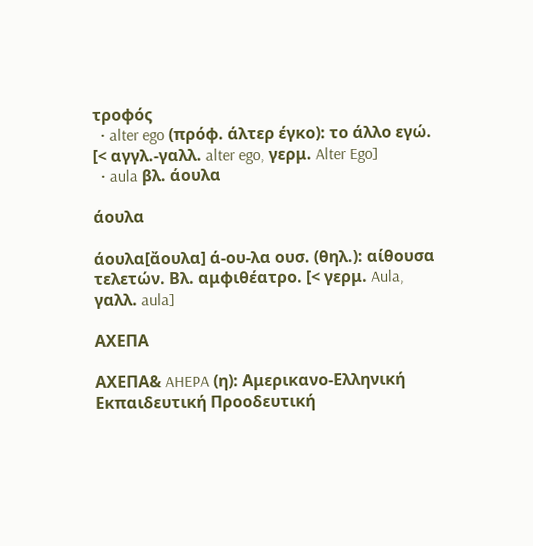τροφός
  • alter ego (πρόφ. άλτερ έγκο): το άλλο εγώ. [< αγγλ.-γαλλ. alter ego, γερμ. Alter Ego]
  • aula βλ. άουλα

άουλα

άουλα[ἄουλα] ά-ου-λα ουσ. (θηλ.): αίθουσα τελετών. Βλ. αμφιθέατρο. [< γερμ. Aula, γαλλ. aula]

ΑΧΕΠΑ

ΑΧΕΠΑ& AHEPA (η): Αμερικανο-Ελληνική Εκπαιδευτική Προοδευτική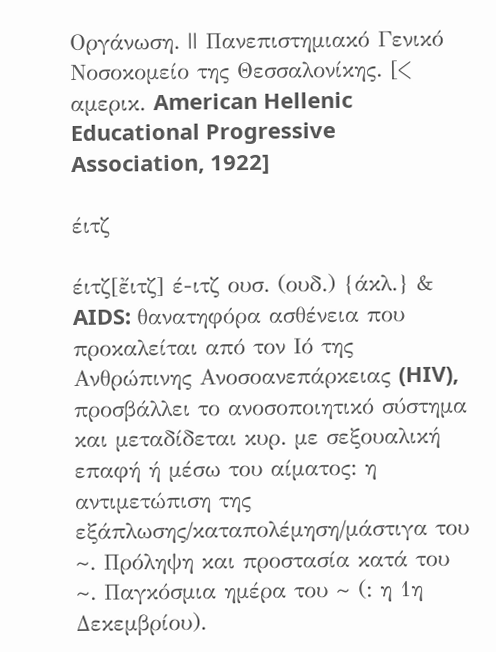Οργάνωση. || Πανεπιστημιακό Γενικό Νοσοκομείο της Θεσσαλονίκης. [< αμερικ. American Hellenic Educational Progressive Association, 1922]

έιτζ

έιτζ[ἔιτζ] έ-ιτζ ουσ. (ουδ.) {άκλ.} & AIDS: θανατηφόρα ασθένεια που προκαλείται από τον Ιό της Ανθρώπινης Ανοσοανεπάρκειας (HIV), προσβάλλει το ανοσοποιητικό σύστημα και μεταδίδεται κυρ. με σεξουαλική επαφή ή μέσω του αίματος: η αντιμετώπιση της εξάπλωσης/καταπολέμηση/μάστιγα του ~. Πρόληψη και προστασία κατά του ~. Παγκόσμια ημέρα του ~ (: η 1η Δεκεμβρίου).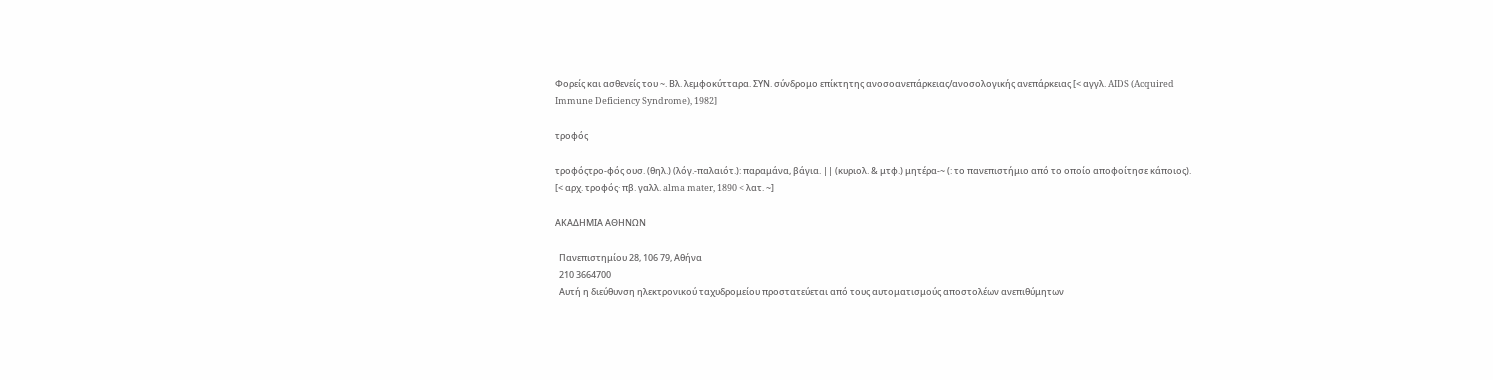Φορείς και ασθενείς του ~. Βλ. λεμφοκύτταρα. ΣΥΝ. σύνδρομο επίκτητης ανοσοανεπάρκειας/ανοσολογικής ανεπάρκειας [< αγγλ. AIDS (Acquired Immune Deficiency Syndrome), 1982]

τροφός

τροφόςτρο-φός ουσ. (θηλ.) (λόγ.-παλαιότ.): παραμάνα, βάγια. || (κυριολ. & μτφ.) μητέρα-~ (: το πανεπιστήμιο από το οποίο αποφοίτησε κάποιος). [< αρχ. τροφός· πβ. γαλλ. alma mater, 1890 < λατ. ~]

ΑΚΑΔΗΜΙΑ ΑΘΗΝΩΝ

  Πανεπιστημίου 28, 106 79, Αθήνα
  210 3664700
  Αυτή η διεύθυνση ηλεκτρονικού ταχυδρομείου προστατεύεται από τους αυτοματισμούς αποστολέων ανεπιθύμητων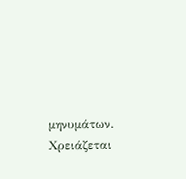μηνυμάτων. Χρειάζεται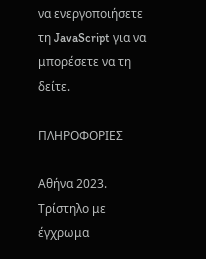να ενεργοποιήσετε τη JavaScript για να μπορέσετε να τη δείτε.

ΠΛΗΡΟΦΟΡΙΕΣ

Αθήνα 2023.
Τρίστηλο με έγχρωμα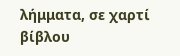λήμματα, σε χαρτί βίβλου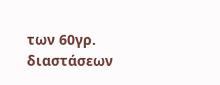των 60γρ. διαστάσεων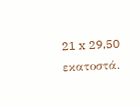21 x 29,50 εκατοστά.